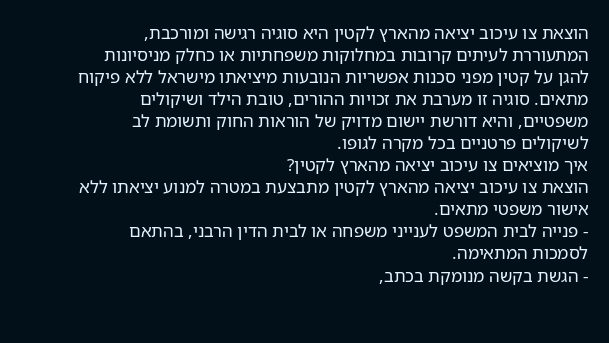הוצאת צו עיכוב יציאה מהארץ לקטין היא סוגיה רגישה ומורכבת, המתעוררת לעיתים קרובות במחלוקות משפחתיות או כחלק מניסיונות להגן על קטין מפני סכנות אפשריות הנובעות מיציאתו מישראל ללא פיקוח מתאים. סוגיה זו מערבת את זכויות ההורים, טובת הילד ושיקולים משפטיים, והיא דורשת יישום מדויק של הוראות החוק ותשומת לב לשיקולים פרטניים בכל מקרה לגופו.
איך מוציאים צו עיכוב יציאה מהארץ לקטין?
הוצאת צו עיכוב יציאה מהארץ לקטין מתבצעת במטרה למנוע יציאתו ללא אישור משפטי מתאים.
- פנייה לבית המשפט לענייני משפחה או לבית הדין הרבני, בהתאם לסמכות המתאימה.
- הגשת בקשה מנומקת בכתב,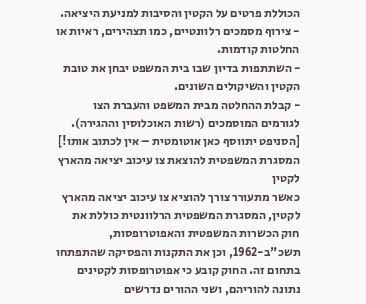הכוללת פרטים על הקטין והסיבות למניעת היציאה.
- צירוף מסמכים רלוונטיים, כמו תצהירים, ראיות או החלטות קודמות.
- השתתפות בדיון שבו בית המשפט יבחן את טובת הקטין והשיקולים השונים.
- קבלת ההחלטה מבית המשפט והעברת הצו לגורמים המוסמכים (רשות האוכלוסין וההגירה).
[הסניפט יתווסף כאן אוטומטית – אין לכתוב אותו!]
המסגרת המשפטית להוצאת צו עיכוב יציאה מהארץ לקטין
כאשר מתעורר צורך להוציא צו עיכוב יציאה מהארץ לקטין, המסגרת המשפטית הרלוונטית כוללת את חוק הכשרות המשפטית והאפוטרופסות, תשכ"ב-1962, וכן את התקנות והפסיקה שהתפתחו בתחום זה. החוק קובע כי אפוטרופסות לקטינים נתונה להוריהם, ושני ההורים נדרשים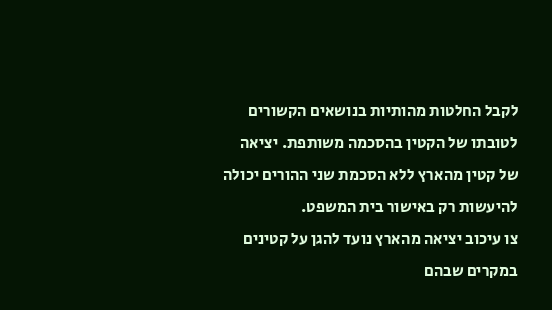לקבל החלטות מהותיות בנושאים הקשורים לטובתו של הקטין בהסכמה משותפת. יציאה של קטין מהארץ ללא הסכמת שני ההורים יכולה להיעשות רק באישור בית המשפט.
צו עיכוב יציאה מהארץ נועד להגן על קטינים במקרים שבהם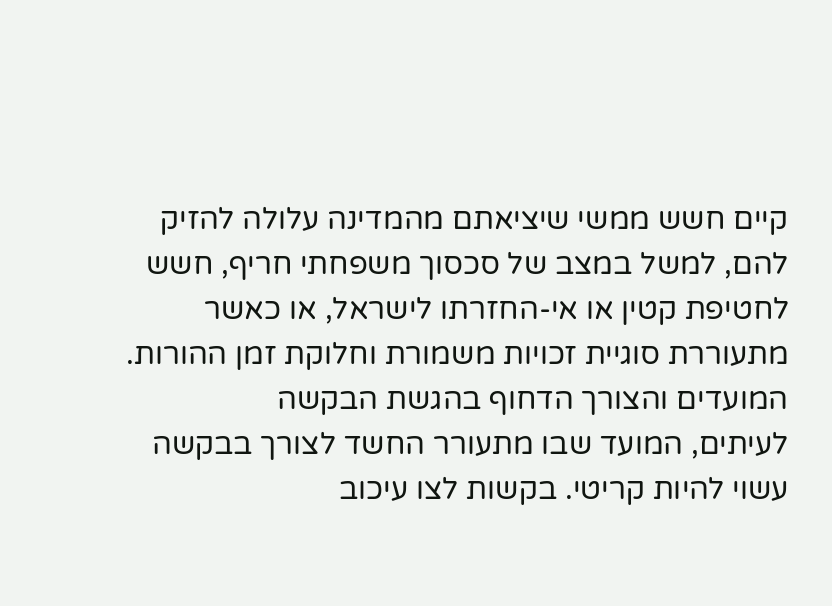קיים חשש ממשי שיציאתם מהמדינה עלולה להזיק להם, למשל במצב של סכסוך משפחתי חריף, חשש לחטיפת קטין או אי-החזרתו לישראל, או כאשר מתעוררת סוגיית זכויות משמורת וחלוקת זמן ההורות.
המועדים והצורך הדחוף בהגשת הבקשה
לעיתים, המועד שבו מתעורר החשד לצורך בבקשה עשוי להיות קריטי. בקשות לצו עיכוב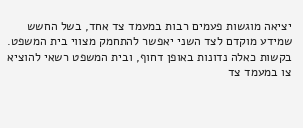יציאה מוגשות פעמים רבות במעמד צד אחד, בשל החשש שמידע מוקדם לצד השני יאפשר להתחמק מצווי בית המשפט. בקשות כאלה נדונות באופן דחוף, ובית המשפט רשאי להוציא צו במעמד צד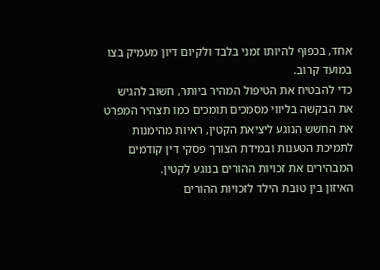אחד, בכפוף להיותו זמני בלבד ולקיום דיון מעמיק בצו במועד קרוב.
כדי להבטיח את הטיפול המהיר ביותר, חשוב להגיש את הבקשה בליווי מסמכים תומכים כמו תצהיר המפרט את החשש הנוגע ליציאת הקטין, ראיות מהימנות לתמיכת הטענות ובמידת הצורך פסקי דין קודמים המבהירים את זכויות ההורים בנוגע לקטין.
האיזון בין טובת הילד לזכויות ההורים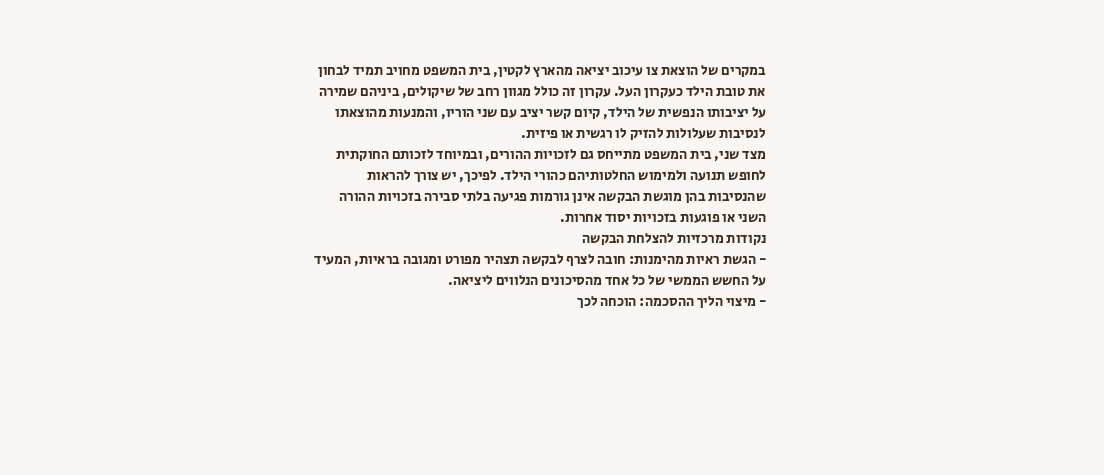במקרים של הוצאת צו עיכוב יציאה מהארץ לקטין, בית המשפט מחויב תמיד לבחון את טובת הילד כעקרון העל. עקרון זה כולל מגוון רחב של שיקולים, ביניהם שמירה על יציבותו הנפשית של הילד, קיום קשר יציב עם שני הוריו, והמנעות מהוצאתו לנסיבות שעלולות להזיק לו רגשית או פיזית.
מצד שני, בית המשפט מתייחס גם לזכויות ההורים, ובמיוחד לזכותם החוקתית לחופש תנועה ולמימוש החלטותיהם כהורי הילד. לפיכך, יש צורך להראות שהנסיבות בהן מוגשת הבקשה אינן גורמות פגיעה בלתי סבירה בזכויות ההורה השני או פוגעות בזכויות יסוד אחרות.
נקודות מרכזיות להצלחת הבקשה
- הגשת ראיות מהימנות: חובה לצרף לבקשה תצהיר מפורט ומגובה בראיות, המעיד על החשש הממשי של כל אחד מהסיכונים הנלווים ליציאה.
- מיצוי הליך ההסכמה: הוכחה לכך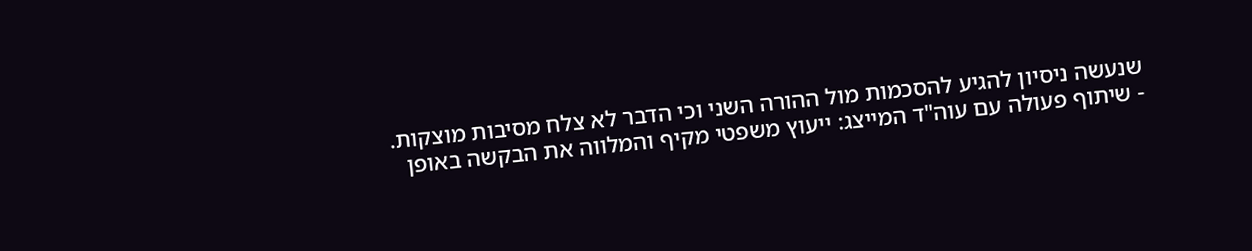שנעשה ניסיון להגיע להסכמות מול ההורה השני וכי הדבר לא צלח מסיבות מוצקות.
- שיתוף פעולה עם עוה"ד המייצג: ייעוץ משפטי מקיף והמלווה את הבקשה באופן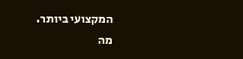המקצועי ביותר.
מה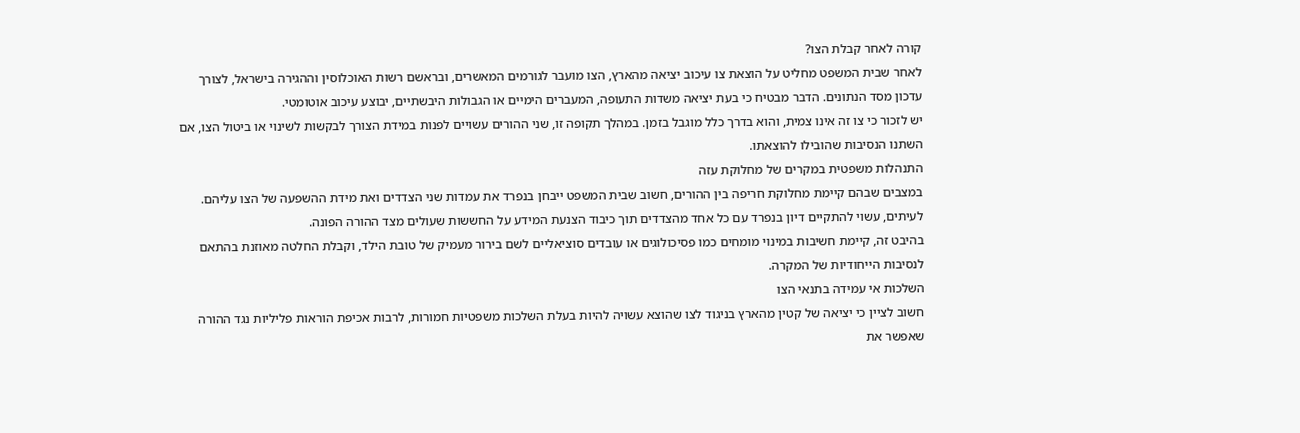קורה לאחר קבלת הצו?
לאחר שבית המשפט מחליט על הוצאת צו עיכוב יציאה מהארץ, הצו מועבר לגורמים המאשרים, ובראשם רשות האוכלוסין וההגירה בישראל, לצורך עדכון מסד הנתונים. הדבר מבטיח כי בעת יציאה משדות התעופה, המעברים הימיים או הגבולות היבשתיים, יבוצע עיכוב אוטומטי.
יש לזכור כי צו זה אינו צמית, והוא בדרך כלל מוגבל בזמן. במהלך תקופה זו, שני ההורים עשויים לפנות במידת הצורך לבקשות לשינוי או ביטול הצו, אם השתנו הנסיבות שהובילו להוצאתו.
התנהלות משפטית במקרים של מחלוקת עזה
במצבים שבהם קיימת מחלוקת חריפה בין ההורים, חשוב שבית המשפט ייבחן בנפרד את עמדות שני הצדדים ואת מידת ההשפעה של הצו עליהם. לעיתים, עשוי להתקיים דיון בנפרד עם כל אחד מהצדדים תוך כיבוד הצנעת המידע על החששות שעולים מצד ההורה הפונה.
בהיבט זה, קיימת חשיבות במינוי מומחים כמו פסיכולוגים או עובדים סוציאליים לשם בירור מעמיק של טובת הילד, וקבלת החלטה מאוזנת בהתאם לנסיבות הייחודיות של המקרה.
השלכות אי עמידה בתנאי הצו
חשוב לציין כי יציאה של קטין מהארץ בניגוד לצו שהוצא עשויה להיות בעלת השלכות משפטיות חמורות, לרבות אכיפת הוראות פליליות נגד ההורה שאפשר את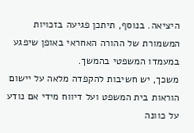היציאה. בנוסף, תיתכן פגיעה בזכויות המשמורת של ההורה האחראי באופן שיפגע במעמדו המשפטי בהמשך.
משכך, יש חשיבות להקפדה מלאה על יישום הוראות בית המשפט ועל דיווח מידי אם נודע על כוונה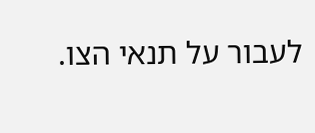לעבור על תנאי הצו.